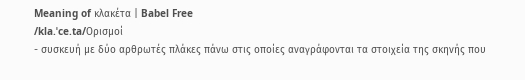Meaning of κλακέτα | Babel Free
/kla.ˈce.ta/Ορισμοί
- συσκευή με δύο αρθρωτές πλάκες πάνω στις οποίες αναγράφονται τα στοιχεία της σκηνής που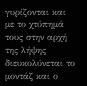γυρίζονται και με το χτύπημά τους στην αρχή της λήψης διευκολύνεται το μοντάζ και ο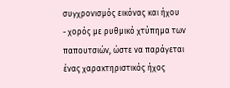συγχρονισμός εικόνας και ήχου
- χορός με ρυθμικό χτύπημα των παπουτσιών, ώστε να παράγεται ένας χαρακτηριστικός ήχος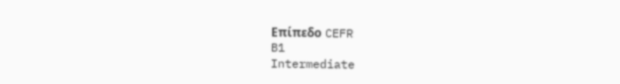Επίπεδο CEFR
B1
Intermediate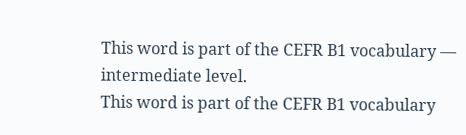This word is part of the CEFR B1 vocabulary — intermediate level.
This word is part of the CEFR B1 vocabulary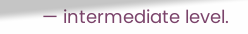— intermediate level.